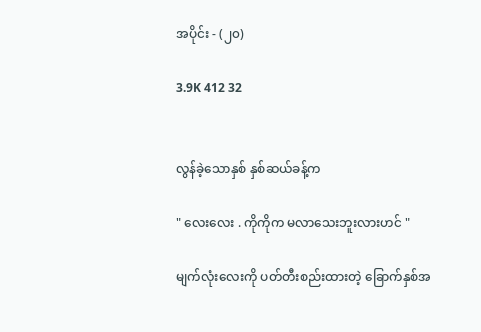အပိုင်း - (၂၀)

3.9K 412 32


လွန်ခဲ့သောနှစ် နှစ်ဆယ်ခန့်က

" လေးလေး . ကိုကိုက မလာသေးဘူးလားဟင် "

မျက်လုံးလေးကို ပတ်တီးစည်းထားတဲ့ ခြောက်နှစ်အ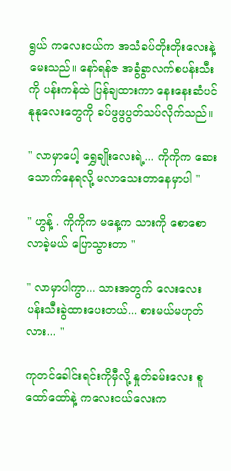ရွယ် ကလေးငယ်က အသံခပ်တိုးတိုးလေးနဲ့ မေးသည်။ နော်ရန်ဇ အခွံခွာလက်စပန်းသီးကို ပန်းကန်ထဲ ပြန်ချထားကာ နေးနေးဆံပင်နုနုလေးတွေကို ခပ်ဖွဖွပွတ်သပ်လိုက်သည်။

" လာမှာပေါ့ ရွှေချိုးလေးရဲ့... ကိုကိုက ဆေးသောက်နေရလို့ မလာသေးတာနေမှာပါ "

" ဟွန့် . ကိုကိုက မနေ့က သားကို စောစောလာခဲ့မယ် ပြောသွားတာ "

" လာမှာပါကွာ... သားအတွက် လေးလေး ပန်းသီးခွဲထားပေးတယ်... စားမယ်မဟုတ်လား... "

ကုတင်ခေါင်းရင်းကိုမှီလို့ နှုတ်ခမ်း‌လေး စူထော်ထော်နဲ့ ကလေးငယ်လေးက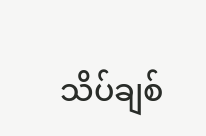သိပ်ချစ်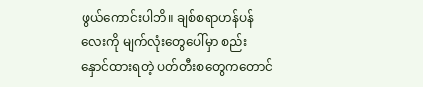ဖွယ်ကောင်းပါဘိ။ ချစ်စရာဟန်ပန်လေးကို မျက်လုံးတွေပေါ်မှာ စည်းနှောင်ထားရတဲ့ ပတ်တီးစတွေကတောင်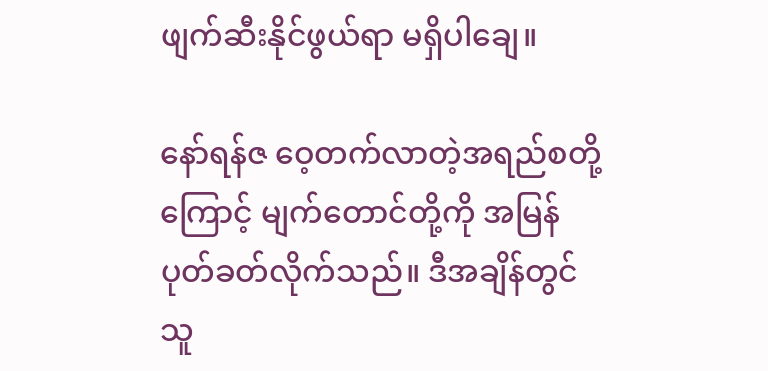ဖျက်ဆီးနိုင်ဖွယ်ရာ မရှိပါချေ။

နော်ရန်ဇ ဝေ့တက်လာတဲ့အရည်စတို့ကြောင့် မျက်တောင်တို့ကို အမြန်ပုတ်ခတ်လိုက်သည်။ ဒီအချိန်တွင် သူ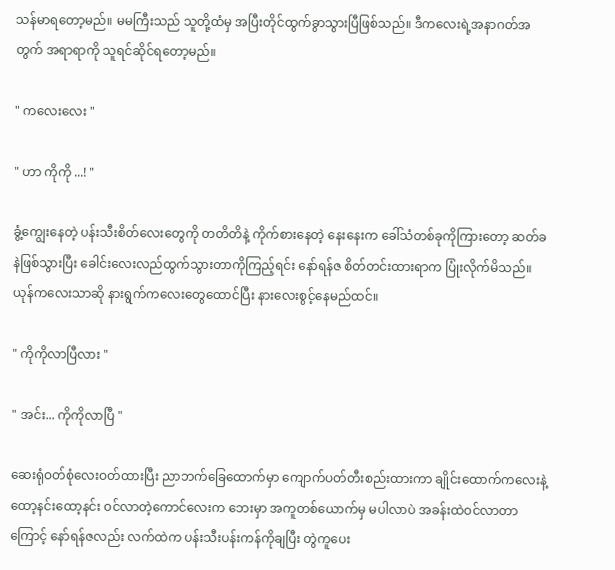သန်မာရတော့မည်။ မမကြီးသည် သူတို့ထံမှ အပြီးတိုင်ထွက်ခွာသွားပြီဖြစ်သည်။ ဒီကလေးရဲ့အနာဂတ်အတွက် အရာရာကို သူရင်ဆိုင်ရတော့မည်။

" ကလေးလေး "

" ဟာ ကိုကို ...! "

ခွံ့ကျွေးနေတဲ့ ပန်းသီးစိတ်လေးတွေကို တတိတိနဲ့ ကိုက်စားနေတဲ့ နေးနေးက ခေါ်သံတစ်ခုကိုကြားတော့ ဆတ်ခနဲဖြစ်သွားပြီး ခေါင်းလေးလည်ထွက်သွားတာကိုကြည့်ရင်း နော်ရန်ဇ စိတ်တင်းထားရာက ပြုံးလိုက်မိသည်။ ယုန်ကလေးသာဆို နားရွက်ကလေးတွေထောင်ပြီး နားလေးစွင့်နေမည်ထင်။

" ကိုကိုလာပြီလား "

" အင်း... ကိုကိုလာပြီ "

ဆေးရုံဝတ်စုံလေးဝတ်ထားပြီး ညာဘက်ခြေထောက်မှာ‌ ကျောက်ပတ်တီးစည်းထားကာ ချိုင်းထောက်ကလေးနဲ့ ထော့နင်းထော့နင်း ဝင်လာတဲ့ကောင်လေးက ဘေးမှာ အကူတစ်ယောက်မှ မပါလာပဲ အခန်းထဲဝင်လာတာကြောင့် နော်ရန်ဇလည်း လက်ထဲက ပန်းသီးပန်းကန်ကိုချပြီး တွဲကူပေး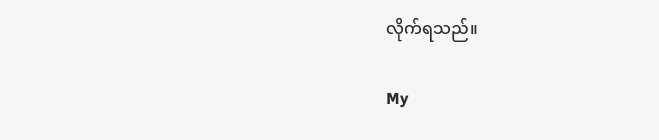လိုက်ရသည်။

My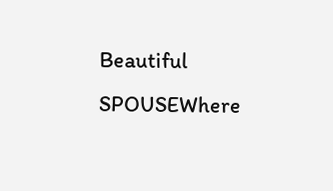Beautiful SPOUSEWhere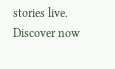stories live. Discover now